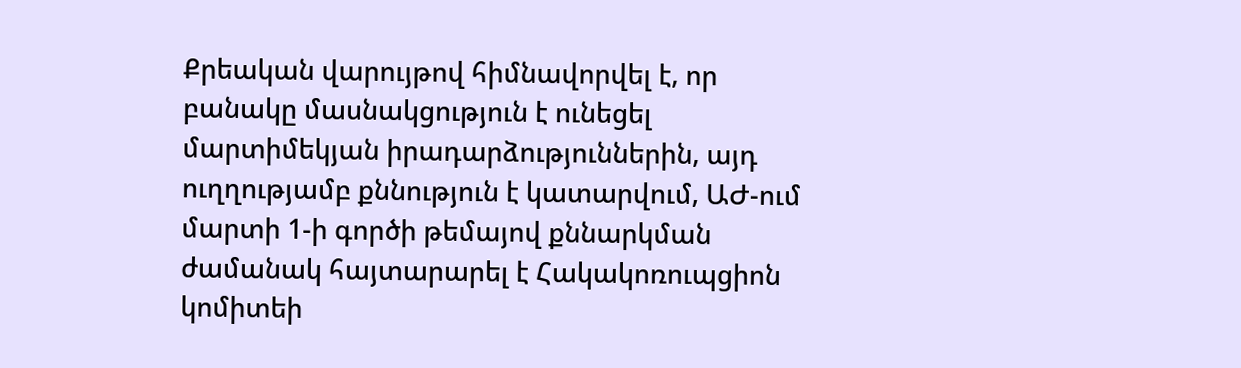Քրեական վարույթով հիմնավորվել է, որ բանակը մասնակցություն է ունեցել մարտիմեկյան իրադարձություններին, այդ ուղղությամբ քննություն է կատարվում, ԱԺ-ում մարտի 1-ի գործի թեմայով քննարկման ժամանակ հայտարարել է Հակակոռուպցիոն կոմիտեի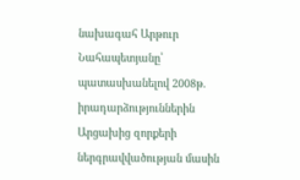նախագահ Արթուր Նահապետյանը՝ պատասխանելով 2008թ. իրադարձություններին Արցախից զորքերի ներգրավվածության մասին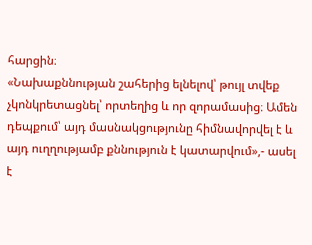հարցին։
«Նախաքննության շահերից ելնելով՝ թույլ տվեք չկոնկրետացնել՝ որտեղից և որ զորամասից։ Ամեն դեպքում՝ այդ մասնակցությունը հիմնավորվել է և այդ ուղղությամբ քննություն է կատարվում»,- ասել է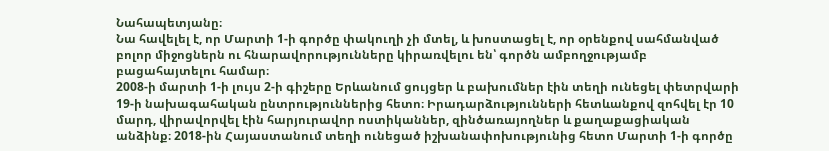Նահապետյանը։
Նա հավելել է, որ Մարտի 1-ի գործը փակուղի չի մտել, և խոստացել է, որ օրենքով սահմանված բոլոր միջոցներն ու հնարավորությունները կիրառվելու են՝ գործն ամբողջությամբ բացահայտելու համար։
2008-ի մարտի 1-ի լույս 2-ի գիշերը Երևանում ցույցեր և բախումներ էին տեղի ունեցել փետրվարի 19-ի նախագահական ընտրություններից հետո։ Իրադարձությունների հետևանքով զոհվել էր 10 մարդ, վիրավորվել էին հարյուրավոր ոստիկաններ, զինծառայողներ և քաղաքացիական անձինք։ 2018-ին Հայաստանում տեղի ունեցած իշխանափոխությունից հետո Մարտի 1-ի գործը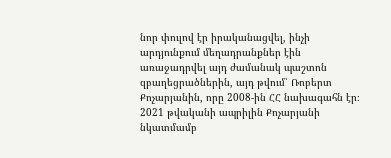նոր փուլով էր իրականացվել, ինչի արդյունքում մեղադրանքներ էին առաջադրվել այդ ժամանակ պաշտոն զբաղեցրածներին, այդ թվում՝ Ռոբերտ Քոչարյանին, որը 2008-ին ՀՀ նախագահն էր։
2021 թվականի ապրիլին Քոչարյանի նկատմամբ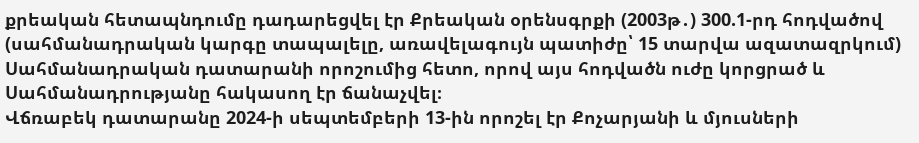քրեական հետապնդումը դադարեցվել էր Քրեական օրենսգրքի (2003թ․) 300.1-րդ հոդվածով (սահմանադրական կարգը տապալելը, առավելագույն պատիժը՝ 15 տարվա ազատազրկում) Սահմանադրական դատարանի որոշումից հետո, որով այս հոդվածն ուժը կորցրած և Սահմանադրությանը հակասող էր ճանաչվել։
Վճռաբեկ դատարանը 2024-ի սեպտեմբերի 13-ին որոշել էր Քոչարյանի և մյուսների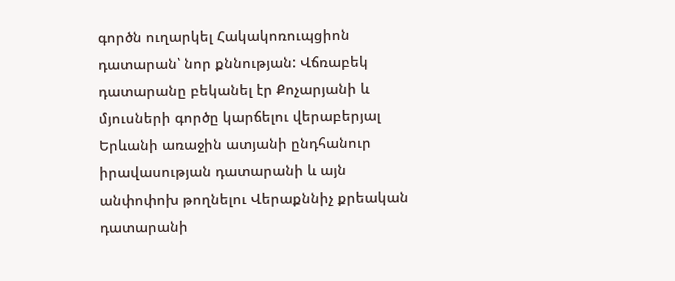գործն ուղարկել Հակակոռուպցիոն դատարան՝ նոր քննության: Վճռաբեկ դատարանը բեկանել էր Քոչարյանի և մյուսների գործը կարճելու վերաբերյալ Երևանի առաջին ատյանի ընդհանուր իրավասության դատարանի և այն անփոփոխ թողնելու Վերաքննիչ քրեական դատարանի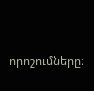որոշումները։